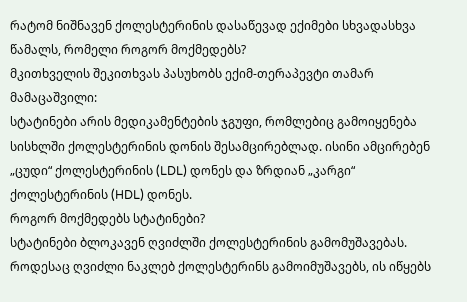რატომ ნიშნავენ ქოლესტერინის დასაწევად ექიმები სხვადასხვა წამალს, რომელი როგორ მოქმედებს?
მკითხველის შეკითხვას პასუხობს ექიმ-თერაპევტი თამარ მამაცაშვილი:
სტატინები არის მედიკამენტების ჯგუფი, რომლებიც გამოიყენება სისხლში ქოლესტერინის დონის შესამცირებლად. ისინი ამცირებენ „ცუდი“ ქოლესტერინის (LDL) დონეს და ზრდიან „კარგი“ ქოლესტერინის (HDL) დონეს.
როგორ მოქმედებს სტატინები?
სტატინები ბლოკავენ ღვიძლში ქოლესტერინის გამომუშავებას. როდესაც ღვიძლი ნაკლებ ქოლესტერინს გამოიმუშავებს, ის იწყებს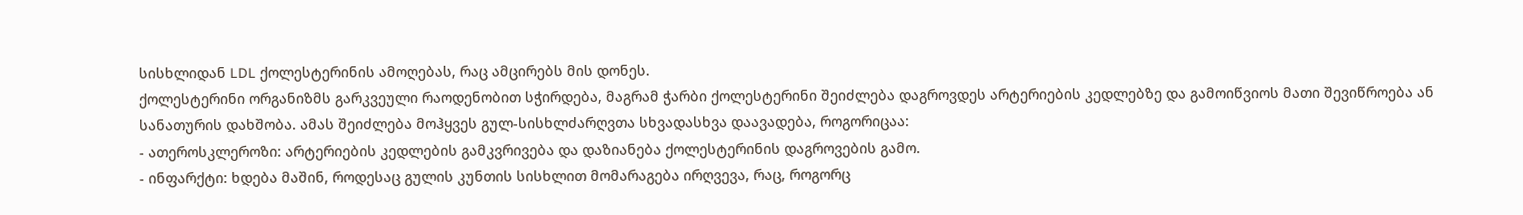სისხლიდან LDL ქოლესტერინის ამოღებას, რაც ამცირებს მის დონეს.
ქოლესტერინი ორგანიზმს გარკვეული რაოდენობით სჭირდება, მაგრამ ჭარბი ქოლესტერინი შეიძლება დაგროვდეს არტერიების კედლებზე და გამოიწვიოს მათი შევიწროება ან სანათურის დახშობა. ამას შეიძლება მოჰყვეს გულ-სისხლძარღვთა სხვადასხვა დაავადება, როგორიცაა:
- ათეროსკლეროზი: არტერიების კედლების გამკვრივება და დაზიანება ქოლესტერინის დაგროვების გამო.
- ინფარქტი: ხდება მაშინ, როდესაც გულის კუნთის სისხლით მომარაგება ირღვევა, რაც, როგორც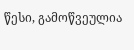წესი, გამოწვეულია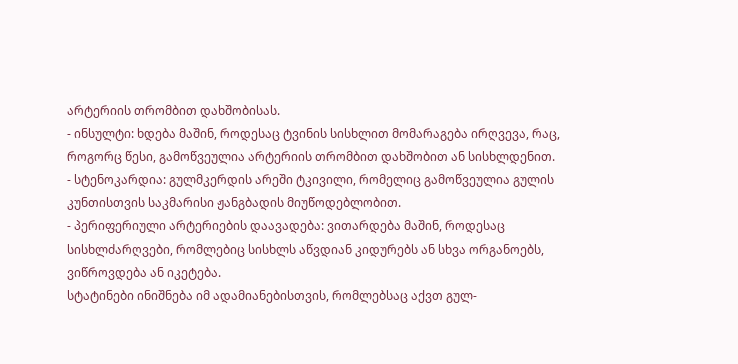არტერიის თრომბით დახშობისას.
- ინსულტი: ხდება მაშინ, როდესაც ტვინის სისხლით მომარაგება ირღვევა, რაც, როგორც წესი, გამოწვეულია არტერიის თრომბით დახშობით ან სისხლდენით.
- სტენოკარდია: გულმკერდის არეში ტკივილი, რომელიც გამოწვეულია გულის კუნთისთვის საკმარისი ჟანგბადის მიუწოდებლობით.
- პერიფერიული არტერიების დაავადება: ვითარდება მაშინ, როდესაც სისხლძარღვები, რომლებიც სისხლს აწვდიან კიდურებს ან სხვა ორგანოებს, ვიწროვდება ან იკეტება.
სტატინები ინიშნება იმ ადამიანებისთვის, რომლებსაც აქვთ გულ-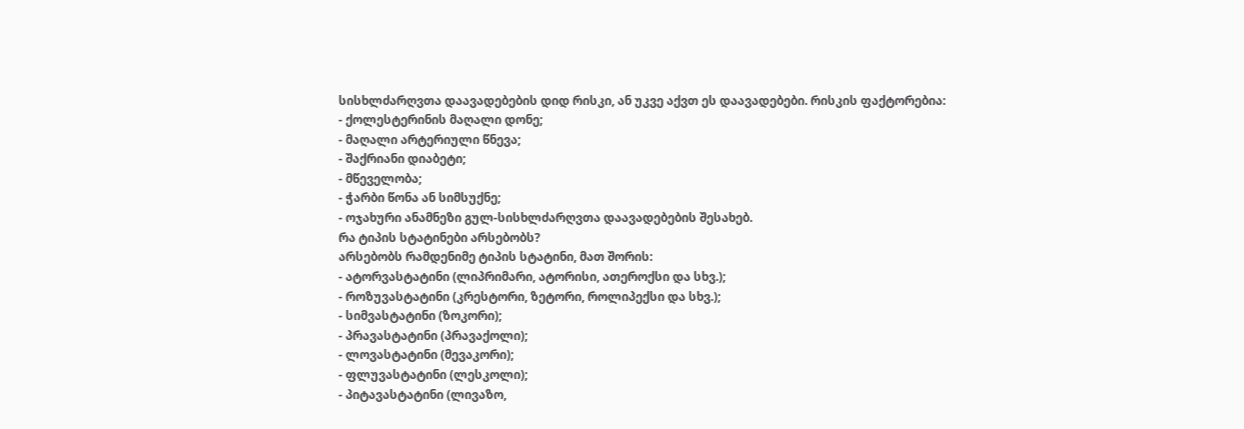სისხლძარღვთა დაავადებების დიდ რისკი, ან უკვე აქვთ ეს დაავადებები. რისკის ფაქტორებია:
- ქოლესტერინის მაღალი დონე;
- მაღალი არტერიული წნევა;
- შაქრიანი დიაბეტი;
- მწეველობა;
- ჭარბი წონა ან სიმსუქნე;
- ოჯახური ანამნეზი გულ-სისხლძარღვთა დაავადებების შესახებ.
რა ტიპის სტატინები არსებობს?
არსებობს რამდენიმე ტიპის სტატინი, მათ შორის:
- ატორვასტატინი (ლიპრიმარი, ატორისი, ათეროქსი და სხვ.);
- როზუვასტატინი (კრესტორი, ზეტორი, როლიპექსი და სხვ.);
- სიმვასტატინი (ზოკორი);
- პრავასტატინი (პრავაქოლი);
- ლოვასტატინი (მევაკორი);
- ფლუვასტატინი (ლესკოლი);
- პიტავასტატინი (ლივაზო,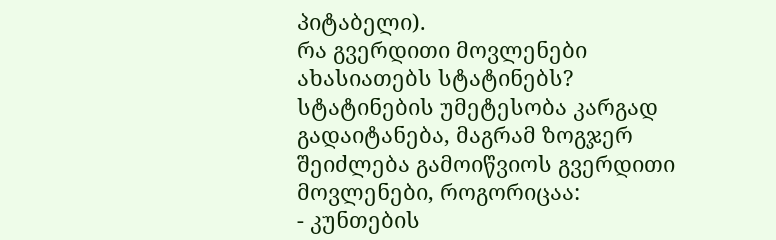პიტაბელი).
რა გვერდითი მოვლენები ახასიათებს სტატინებს?
სტატინების უმეტესობა კარგად გადაიტანება, მაგრამ ზოგჯერ შეიძლება გამოიწვიოს გვერდითი მოვლენები, როგორიცაა:
- კუნთების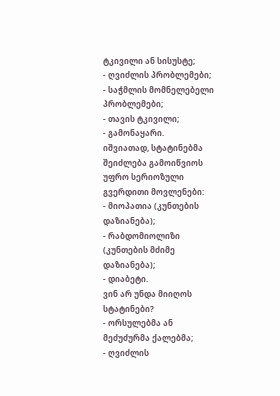ტკივილი ან სისუსტე;
- ღვიძლის პრობლემები;
- საჭმლის მომნელებელი პრობლემები;
- თავის ტკივილი;
- გამონაყარი.
იშვიათად, სტატინებმა შეიძლება გამოიწვიოს უფრო სერიოზული გვერდითი მოვლენები:
- მიოპათია (კუნთების დაზიანება);
- რაბდომიოლიზი (კუნთების მძიმე დაზიანება);
- დიაბეტი.
ვინ არ უნდა მიიღოს სტატინები?
- ორსულებმა ან მეძუძურმა ქალებმა;
- ღვიძლის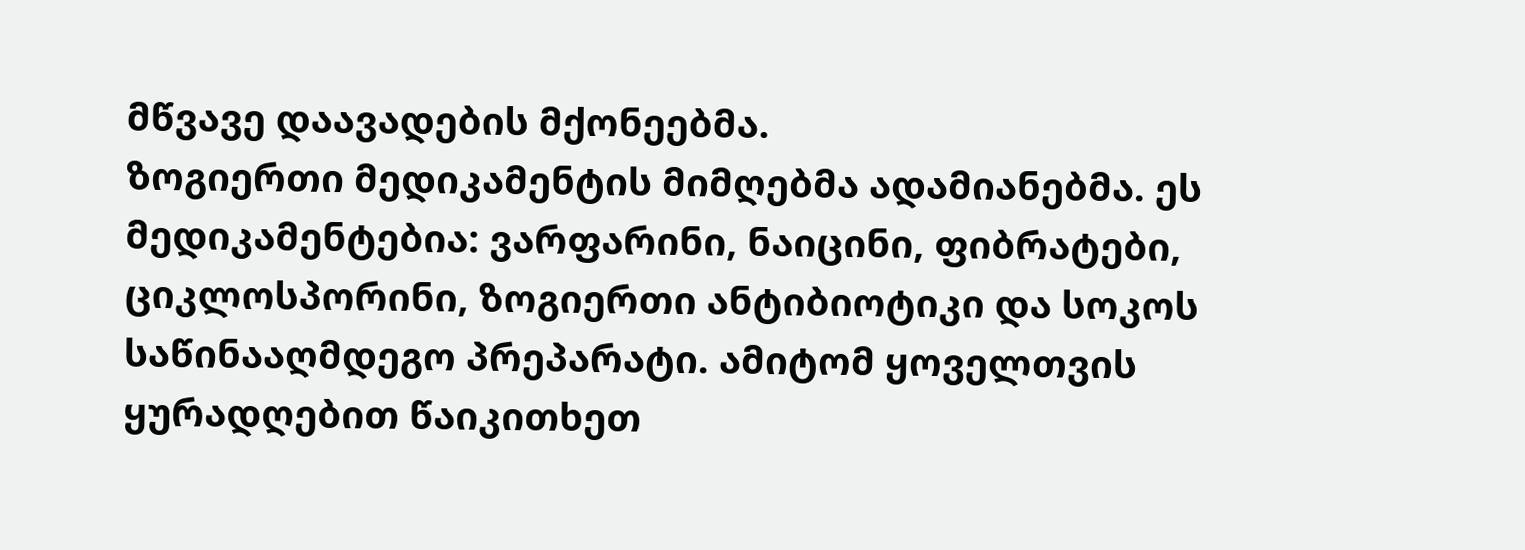მწვავე დაავადების მქონეებმა.
ზოგიერთი მედიკამენტის მიმღებმა ადამიანებმა. ეს მედიკამენტებია: ვარფარინი, ნაიცინი, ფიბრატები, ციკლოსპორინი, ზოგიერთი ანტიბიოტიკი და სოკოს საწინააღმდეგო პრეპარატი. ამიტომ ყოველთვის ყურადღებით წაიკითხეთ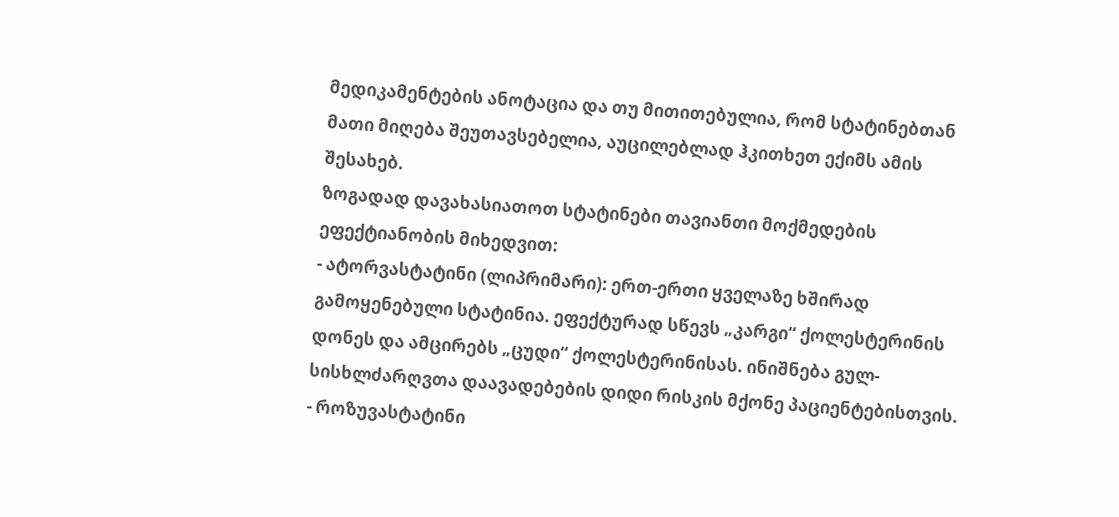მედიკამენტების ანოტაცია და თუ მითითებულია, რომ სტატინებთან მათი მიღება შეუთავსებელია, აუცილებლად ჰკითხეთ ექიმს ამის შესახებ.
ზოგადად დავახასიათოთ სტატინები თავიანთი მოქმედების ეფექტიანობის მიხედვით:
- ატორვასტატინი (ლიპრიმარი): ერთ-ერთი ყველაზე ხშირად გამოყენებული სტატინია. ეფექტურად სწევს „კარგი“ ქოლესტერინის დონეს და ამცირებს „ცუდი“ ქოლესტერინისას. ინიშნება გულ-სისხლძარღვთა დაავადებების დიდი რისკის მქონე პაციენტებისთვის.
- როზუვასტატინი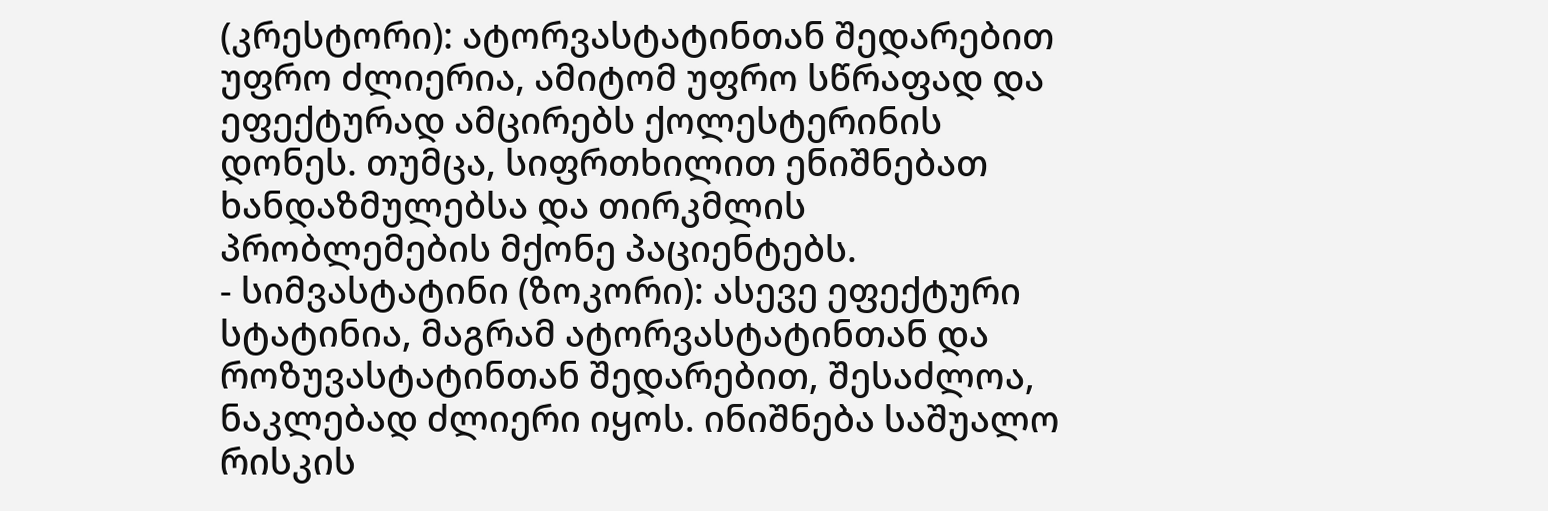(კრესტორი): ატორვასტატინთან შედარებით უფრო ძლიერია, ამიტომ უფრო სწრაფად და ეფექტურად ამცირებს ქოლესტერინის დონეს. თუმცა, სიფრთხილით ენიშნებათ ხანდაზმულებსა და თირკმლის პრობლემების მქონე პაციენტებს.
- სიმვასტატინი (ზოკორი): ასევე ეფექტური სტატინია, მაგრამ ატორვასტატინთან და როზუვასტატინთან შედარებით, შესაძლოა, ნაკლებად ძლიერი იყოს. ინიშნება საშუალო რისკის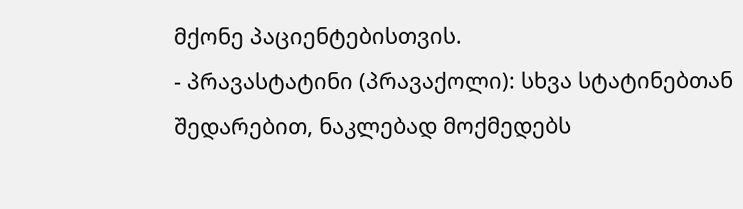მქონე პაციენტებისთვის.
- პრავასტატინი (პრავაქოლი): სხვა სტატინებთან შედარებით, ნაკლებად მოქმედებს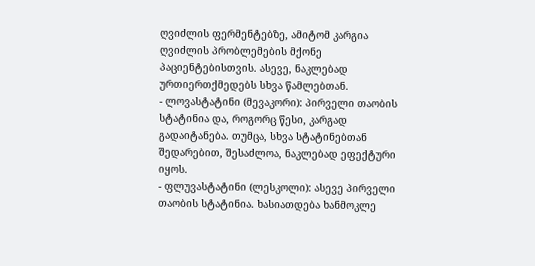ღვიძლის ფერმენტებზე, ამიტომ კარგია ღვიძლის პრობლემების მქონე პაციენტებისთვის. ასევე, ნაკლებად ურთიერთქმედებს სხვა წამლებთან.
- ლოვასტატინი (მევაკორი): პირველი თაობის სტატინია და, როგორც წესი, კარგად გადაიტანება. თუმცა, სხვა სტატინებთან შედარებით, შესაძლოა, ნაკლებად ეფექტური იყოს.
- ფლუვასტატინი (ლესკოლი): ასევე პირველი თაობის სტატინია. ხასიათდება ხანმოკლე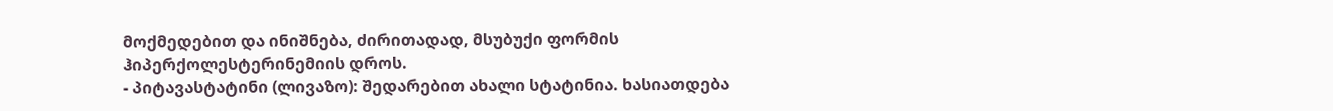მოქმედებით და ინიშნება, ძირითადად, მსუბუქი ფორმის ჰიპერქოლესტერინემიის დროს.
- პიტავასტატინი (ლივაზო): შედარებით ახალი სტატინია. ხასიათდება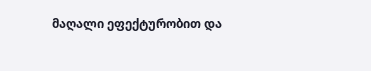მაღალი ეფექტურობით და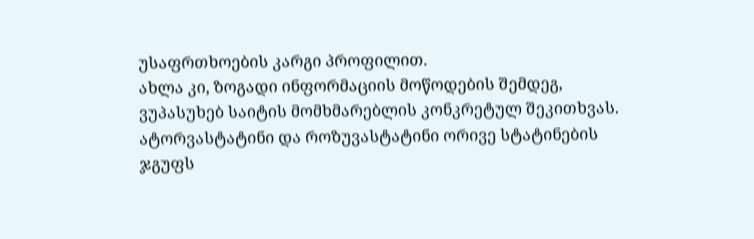უსაფრთხოების კარგი პროფილით.
ახლა კი, ზოგადი ინფორმაციის მოწოდების შემდეგ, ვუპასუხებ საიტის მომხმარებლის კონკრეტულ შეკითხვას.
ატორვასტატინი და როზუვასტატინი ორივე სტატინების ჯგუფს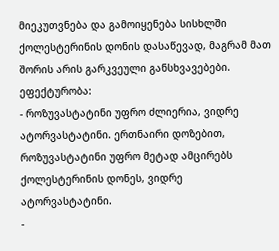მიეკუთვნება და გამოიყენება სისხლში ქოლესტერინის დონის დასაწევად, მაგრამ მათ შორის არის გარკვეული განსხვავებები.
ეფექტურობა:
- როზუვასტატინი უფრო ძლიერია, ვიდრე ატორვასტატინი. ერთნაირი დოზებით, როზუვასტატინი უფრო მეტად ამცირებს ქოლესტერინის დონეს, ვიდრე ატორვასტატინი.
-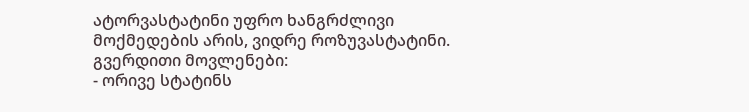ატორვასტატინი უფრო ხანგრძლივი მოქმედების არის, ვიდრე როზუვასტატინი.
გვერდითი მოვლენები:
- ორივე სტატინს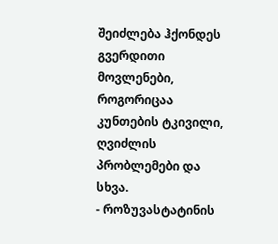შეიძლება ჰქონდეს გვერდითი მოვლენები, როგორიცაა კუნთების ტკივილი, ღვიძლის პრობლემები და სხვა.
- როზუვასტატინის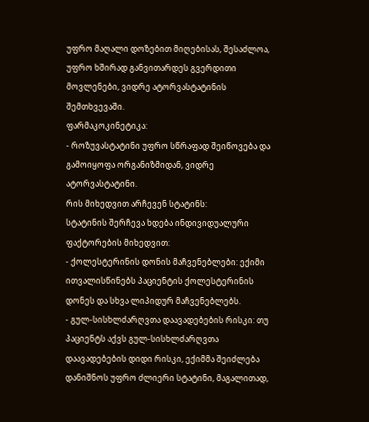უფრო მაღალი დოზებით მიღებისას, შესაძლოა, უფრო ხშირად განვითარდეს გვერდითი მოვლენები, ვიდრე ატორვასტატინის შემთხვევაში.
ფარმაკოკინეტიკა:
- როზუვასტატინი უფრო სწრაფად შეიწოვება და გამოიყოფა ორგანიზმიდან, ვიდრე ატორვასტატინი.
რის მიხედვით არჩევენ სტატინს:
სტატინის შერჩევა ხდება ინდივიდუალური ფაქტორების მიხედვით:
- ქოლესტერინის დონის მაჩვენებლები: ექიმი ითვალისწინებს პაციენტის ქოლესტერინის დონეს და სხვა ლიპიდურ მაჩვენებლებს.
- გულ-სისხლძარღვთა დაავადებების რისკი: თუ პაციენტს აქვს გულ-სისხლძარღვთა დაავადებების დიდი რისკი, ექიმმა შეიძლება დანიშნოს უფრო ძლიერი სტატინი, მაგალითად,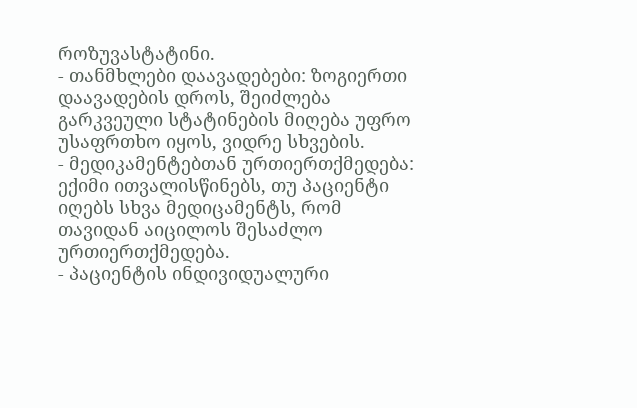როზუვასტატინი.
- თანმხლები დაავადებები: ზოგიერთი დაავადების დროს, შეიძლება გარკვეული სტატინების მიღება უფრო უსაფრთხო იყოს, ვიდრე სხვების.
- მედიკამენტებთან ურთიერთქმედება: ექიმი ითვალისწინებს, თუ პაციენტი იღებს სხვა მედიცამენტს, რომ თავიდან აიცილოს შესაძლო ურთიერთქმედება.
- პაციენტის ინდივიდუალური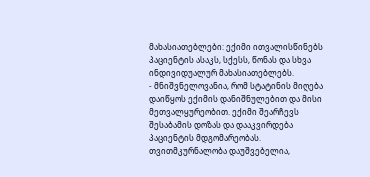მახასიათებლები: ექიმი ითვალისწინებს პაციენტის ასაკს, სქესს, წონას და სხვა ინდივიდუალურ მახასიათებლებს.
- მნიშვნელოვანია, რომ სტატინის მიღება დაიწყოს ექიმის დანიშნულებით და მისი მეთვალყურეობით. ექიმი შეარჩევს შესაბამის დოზას და დააკვირდება პაციენტის მდგომარეობას. თვითმკურნალობა დაუშვებელია,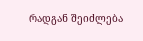რადგან შეიძლება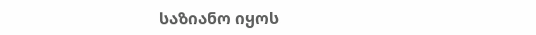საზიანო იყოს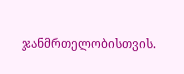ჯანმრთელობისთვის.